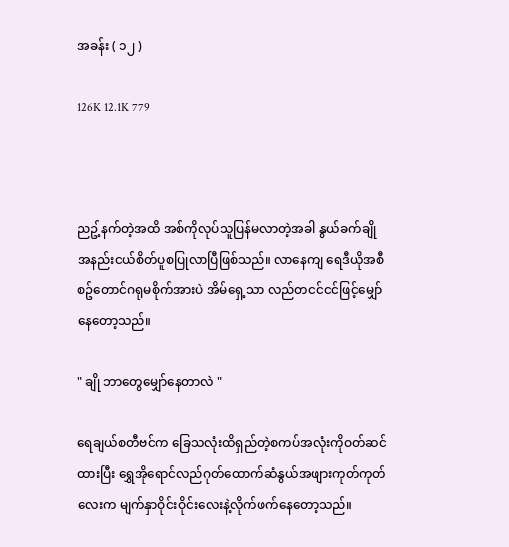အခန်း ( ၁၂ )

126K 12.1K 779



ညဥ့်နက်တဲ့အထိ အစ်ကိုလုပ်သူပြန်မလာတဲ့အခါ နွယ်ခက်ချိုအနည်းငယ်စိတ်ပူစပြုလာပြီဖြစ်သည်။ လာနေကျ ရေဒီယိုအစီစဥ်တောင်ဂရုမစိုက်အားပဲ အိမ်ရှေ့သာ လည်တငင်ငင်ဖြင့်မျှော်နေတော့သည်။

" ချို ဘာတွေမျှော်နေတာလဲ "

ရေချယ်စတီဗင်က ခြေသလုံးထိရှည်တဲ့စကပ်အလုံးကိုဝတ်ဆင်ထားပြီး ရွှေအိုရောင်လည်ဂုတ်ထောက်ဆံနွယ်အဖျားကုတ်ကုတ်လေးက မျက်နှာဝိုင်းဝိုင်းလေးနဲ့လိုက်ဖက်နေတော့သည်။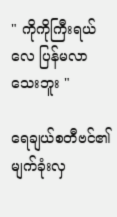" ကိုကိုကြီးရယ်လေ ပြန်မလာသေးဘူး "

ရေချယ်စတီဗင်၏ မျက်ခုံးလှ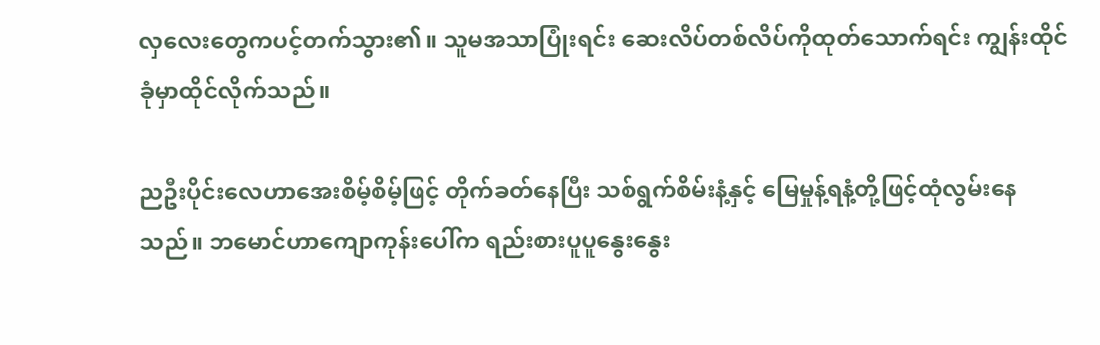လှလေးတွေကပင့်တက်သွား၏။ သူမအသာပြုံးရင်း ဆေးလိပ်တစ်လိပ်ကိုထုတ်သောက်ရင်း ကျွန်းထိုင်ခုံမှာထိုင်လိုက်သည်။

ညဦးပိုင်းလေဟာအေးစိမ့်စိမ့်ဖြင့် တိုက်ခတ်နေပြီး သစ်ရွက်စိမ်းနံ့နှင့် မြေမှုန့်ရနံ့တို့ဖြင့်ထုံလွမ်းနေသည်။ ဘမောင်ဟာကျောကုန်းပေါ်က ရည်းစားပူပူနွေးနွေး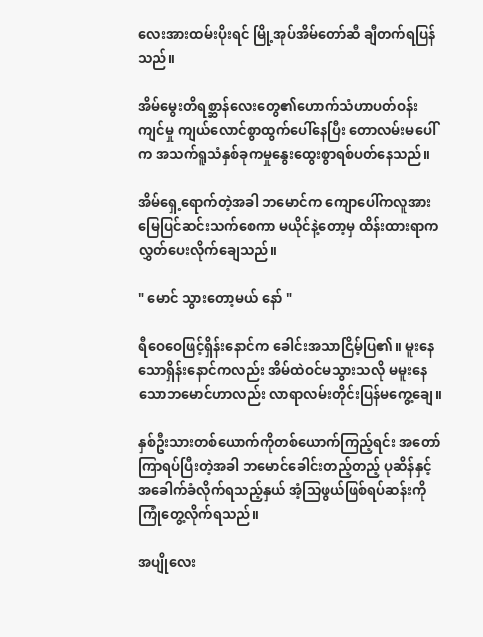လေးအားထမ်းပိုးရင် မြို့အုပ်အိမ်တော်ဆီ ချီတက်ရပြန်သည်။

အိမ်မွေးတိရစ္ဆာန်လေးတွေ၏ဟောက်သံဟာပတ်ဝန်းကျင်မှု ကျယ်လောင်စွာထွက်ပေါ်နေပြီး တောလမ်းမပေါ်က အသက်ရူသံနှစ်ခုကမှုနွေးထွေးစွာရစ်ပတ်နေသည်။

အိမ်ရှေ့ရောက်တဲ့အခါ ဘမောင်က ကျောပေါ်ကလူအားမြေပြင်ဆင်းသက်စေကာ မယိုင်နဲ့တော့မှ ထိန်းထားရာကလွှတ်ပေးလိုက်ချေသည်။

" မောင် သွားတော့မယ် နော် "

ရီဝေဝေဖြင့်ရှိန်းနောင်က ခေါင်းအသာငြိမ့်ပြ၏။ မူးနေသောရှိန်းနောင်ကလည်း အိမ်ထဲဝင်မသွားသလို မမူးနေသောဘမောင်ဟာလည်း လာရာလမ်းတိုင်းပြန်မကွေ့ချေ။

နှစ်ဦးသားတစ်ယောက်ကိုတစ်ယောက်ကြည့်ရင်း အတော်ကြာရပ်ပြီးတဲ့အခါ ဘမောင်ခေါင်းတည့်တည့် ပုဆိန်နှင့်အခေါက်ခံလိုက်ရသည့်နှယ် အံ့သြဖွယ်ဖြစ်ရပ်ဆန်းကိုကြုံတွေ့လိုက်ရသည်။

အပျိုလေး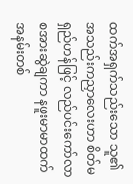ထက်အရှက်သည်းသော သူ၏ အသည်းကညှာလေးဟာ စိတ်မရှည်ဟန်ဖြင့် လည်ပင်းကော်လာစအားဆွဲချကာ နဖူးမာမာထက်အနမ်းတစ်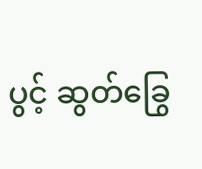ပွင့် ဆွတ်ခြွေ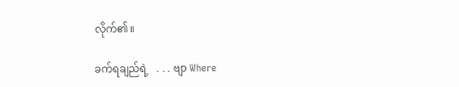လိုက်၏။

ခက်ရချည်ရဲ့   . . . ဗျာ Where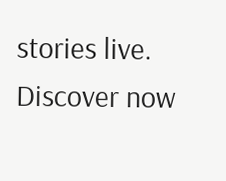stories live. Discover now